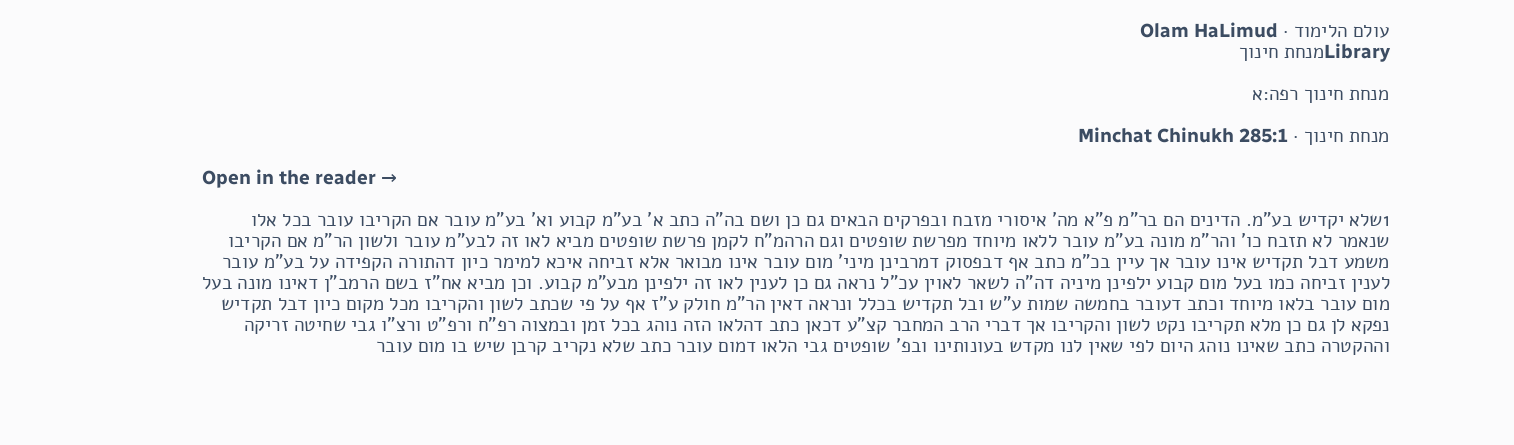עולם הלימוד · Olam HaLimud
Libraryמנחת חינוך

מנחת חינוך רפה:א

מנחת חינוך · Minchat Chinukh 285:1

Open in the reader →

1שלא יקדיש בע"מ. הדינים הם בר"מ פ"א מה' איסורי מזבח ובפרקים הבאים גם כן ושם בה"ה כתב א' בע"מ קבוע וא' בע"מ עובר אם הקריבו עובר בכל אלו שנאמר לא תזבח כו' והר"מ מונה בע"מ עובר ללאו מיוחד מפרשת שופטים וגם הרהמ"ח לקמן פרשת שופטים מביא לאו זה לבע"מ עובר ולשון הר"מ אם הקריבו משמע דבל תקדיש אינו עובר אך עיין בכ"מ כתב אף דבפסוק דמרבינן מיני' מום עובר אינו מבואר אלא זביחה איכא למימר כיון דהתורה הקפידה על בע"מ עובר לענין זביחה כמו בעל מום קבוע ילפינן מיניה דה"ה לשאר לאוין עכ"ל נראה גם כן לענין לאו זה ילפינן מבע"מ קבוע. וכן מביא אח"ז בשם הרמב"ן דאינו מונה בעל מום עובר בלאו מיוחד וכתב דעובר בחמשה שמות ע"ש ובל תקדיש בכלל ונראה דאין הר"מ חולק ע"ז אף על פי שכתב לשון והקריבו מכל מקום כיון דבל תקדיש נפקא לן גם כן מלא תקריבו נקט לשון והקריבו אך דברי הרב המחבר קצ"ע דכאן כתב דהלאו הזה נוהג בכל זמן ובמצוה רפ"ח ורפ"ט ורצ"ו גבי שחיטה זריקה וההקטרה כתב שאינו נוהג היום לפי שאין לנו מקדש בעונותינו ובפ' שופטים גבי הלאו דמום עובר כתב שלא נקריב קרבן שיש בו מום עובר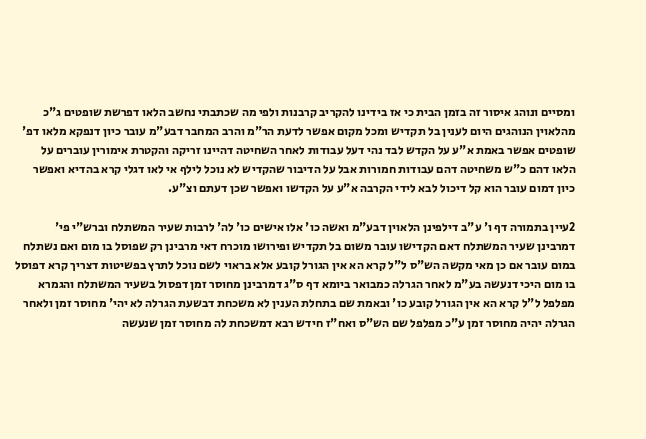ומסיים ונוהג איסור זה בזמן הבית כי אז בידינו להקריב קרבנות ולפי מה שכתבתי נחשב הלאו דפרשת שופטים ג"כ מהלאוין הנוהגים היום לענין בל תקדיש ומכל מקום אפשר לדעת הר"מ והרב המחבר דבע"מ עובר כיון דנפקא מלאו דפ' שופטים אפשר באמת א"ע על הקדש לבד נהי דעל עבודות לאחר השחיטה דהיינו זריקה והקטרת אימורין עוברים על הלאו דהם כ"ש משחיטה דהם עבודות חמורות אבל על הדיבור שהקדיש לא נוכל לילף אי לאו דגלי קרא בהדיא ואפשר כיון דמום עובר הוא קל דיכול לבא לידי הקרבה א"ע על הקדשו ואפשר שכן דעתם וצ"ע.

2עיין בתמורה דף ו' ע"ב דילפינן הלאוין דבע"מ ואשה כו' אלו אישים כו' לה' לרבות שעיר המשתלח וברש"י פי' דמרבינן שעיר המשתלח דאם הקדישו עובר משום בל תקדיש ופירושו מוכרח דאי מרבינן רק שפוסל בו מום ואם נשתלח במום עובר אם כן מאי מקשה הש"ס ל"ל קרא הא אין הגורל קובע אלא בראוי לשם נוכל לתרץ בפשיטות דצריך קרא דפוסל בו מום היכי דנעשה בע"מ לאחר הגרלה כמבואר ביומא דף ס"ג דמרבינן מחוסר זמן דפסול בשעיר המשתלח והגמרא מפלפל ל"ל קרא הא אין הגורל קובע כו' ובאמת שם בתחלת הענין לא משכחת דבשעת הגרלה לא יהי' מחוסר זמן ולאחר הגרלה יהיה מחוסר זמן ע"כ מפלפל שם הש"ס ואח"ז חידש רבא דמשכחת לה מחוסר זמן שנעשה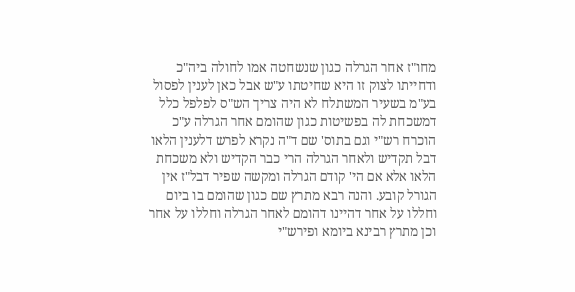מחו"ז אחר הגרלה כגון שנשחטה אמו לחולה ביה"כ ודחייתו לצוק זו היא שחיטתו ע"ש אבל כאן לענין לפסול בע"מ בשעיר המשתלח לא היה צריך הש"ס לפלפל כלל דמשכחת לה בפשיטות כגון שהומם אחר הגרלה ע"כ הוכרח רש"י וגם בתוס' שם ד"ה נקרא לפרש דלענין הלאו דבל תקדיש ולאחר הגרלה הרי כבר הקדיש ולא משכחת הלאו אלא אם הי' קודם הגרלה ומקשה שפיר דבל"ז אין הגורל קובע. והנה רבא מתרץ שם כגון שהומם בו ביום וחללו על אחר דהיינו דהומם לאחר הגרלה וחללו על אחר וכן מתרץ רבינא ביומא ופירש"י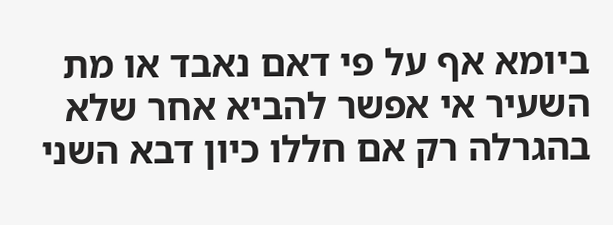ביומא אף על פי דאם נאבד או מת השעיר אי אפשר להביא אחר שלא בהגרלה רק אם חללו כיון דבא השני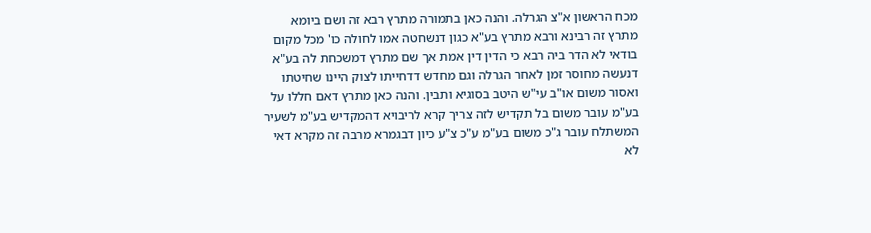מכח הראשון א"צ הגרלה. והנה כאן בתמורה מתרץ רבא זה ושם ביומא מתרץ זה רבינא ורבא מתרץ בע"א כגון דנשחטה אמו לחולה כו' מכל מקום בודאי לא הדר ביה רבא כי הדין דין אמת אך שם מתרץ דמשכחת לה בע"א דנעשה מחוסר זמן לאחר הגרלה וגם מחדש דדחייתו לצוק היינו שחיטתו ואסור משום או"ב עי"ש היטב בסוגיא ותבין. והנה כאן מתרץ דאם חללו על בע"מ עובר משום בל תקדיש לזה צריך קרא לריבויא דהמקדיש בע"מ לשעיר המשתלח עובר ג"כ משום בע"מ ע"כ צ"ע כיון דבגמרא מרבה זה מקרא דאי לא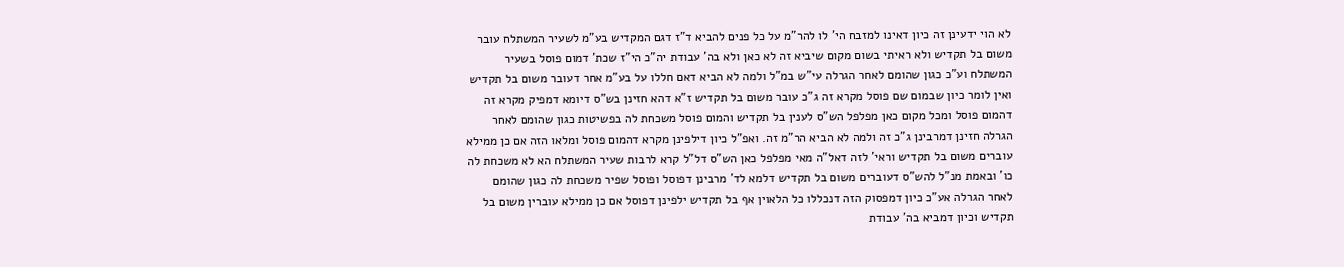לא הוי ידעינן זה כיון דאינו למזבח הי' לו להר"מ על כל פנים להביא ד"ז דגם המקדיש בע"מ לשעיר המשתלח עובר משום בל תקדיש ולא ראיתי בשום מקום שיביא זה לא כאן ולא בה' עבודת יה"כ הי"ז שכת' דמום פוסל בשעיר המשתלח וע"כ כגון שהומם לאחר הגרלה עי"ש במ"ל ולמה לא הביא דאם חללו על בע"מ אחר דעובר משום בל תקדיש ואין לומר כיון שבמום שם פוסל מקרא זה ג"כ עובר משום בל תקדיש ז"א דהא חזינן בש"ס דיומא דמפיק מקרא זה דהמום פוסל ומכל מקום כאן מפלפל הש"ס לענין בל תקדיש והמום פוסל משכחת לה בפשיטות כגון שהומם לאחר הגרלה חזינן דמרבינן ג"כ זה ולמה לא הביא הר"מ זה. ואפ"ל כיון דילפינן מקרא דהמום פוסל ומלאו הזה אם כן ממילא עוברים משום בל תקדיש וראי' לזה דאל"ה מאי מפלפל כאן הש"ס דל"ל קרא לרבות שעיר המשתלח הא לא משכחת לה כו' ובאמת מנ"ל להש"ס דעוברים משום בל תקדיש דלמא לד' מרבינן דפוסל ופוסל שפיר משכחת לה כגון שהומם לאחר הגרלה אע"כ כיון דמפסוק הזה דנכללו כל הלאוין אף בל תקדיש ילפינן דפוסל אם כן ממילא עוברין משום בל תקדיש וכיון דמביא בה' עבודת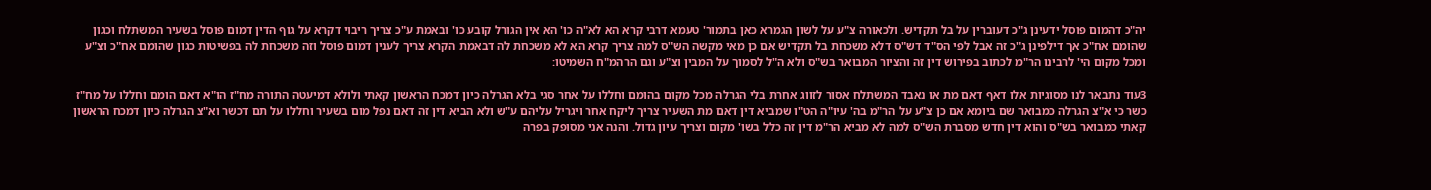יה"כ דהמום פוסל ידעינן ג"כ דעוברין על בל תקדיש. ולכאורה צ"ע על לשון הגמרא כאן בתמור' טעמא דרבי קרא הא לא"ה כו' הא אין הגורל קובע כו' ובאמת ע"כ צריך ריבוי דקרא על גוף הדין דמום פוסל בשעיר המשתלח וכגון שהומם אח"כ אך דילפינן ג"כ זה אבל לפי הס"ד דש"ס דלא משכחת בל תקדיש אם כן מאי מקשה הש"ס למה צריך קרא הא לא משכחת לה דבאמת הקרא צריך לענין דמום פוסל וזה משכחת לה בפשיטות כגון שהומם אח"כ וצ"ע ומכל מקום הי' לרבינו הר"מ לכתוב בפירוש דין זה והציור המבואר בש"ס ולא ה"ל לסמוך על המבין וצ"ע וגם הרהמ"ח השמיטו:

3עוד נתבאר לנו מסוגיות אלו דאף דאם מת או נאבד המשתלח אסור לזווג אחרת בלי הגרלה מכל מקום בהומם וחללו על אחר סגי בלא הגרלה כיון דמכח הראשון קאתי ולולא דמיעטה התורה מח"ז הו"א דאם הומם וחללו על מח"ז כשר כי א"צ הגרלה כמבואר שם ביומא אם כן צ"ע על הר"מ בה' עיו"ה הט"ו שמביא דין דאם מת השעיר צריך ליקח אחר ויגריל עליהם ע"ש ולא הביא דין זה דאם נפל מום בשעיר וחללו על תם דכשר וא"צ הגרלה כיון דמכח הראשון קאתי כמבואר בש"ס והוא דין חדש מסברת הש"ס למה לא מביא הר"מ דין זה כלל בשו' מקום וצריך עיון גדול. והנה אני מסופק בפרה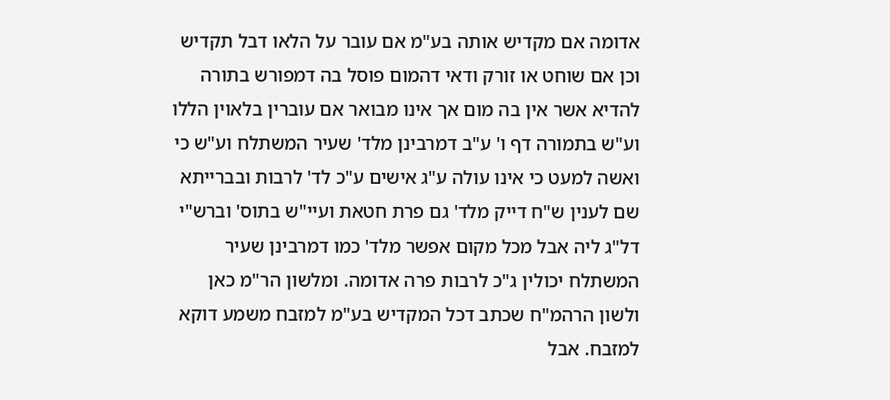אדומה אם מקדיש אותה בע"מ אם עובר על הלאו דבל תקדיש וכן אם שוחט או זורק ודאי דהמום פוסל בה דמפורש בתורה להדיא אשר אין בה מום אך אינו מבואר אם עוברין בלאוין הללו וע"ש בתמורה דף ו' ע"ב דמרבינן מלד' שעיר המשתלח וע"ש כי ואשה למעט כי אינו עולה ע"ג אישים ע"כ לד' לרבות ובברייתא שם לענין ש"ח דייק מלד' גם פרת חטאת ועיי"ש בתוס' וברש"י דל"ג ליה אבל מכל מקום אפשר מלד' כמו דמרבינן שעיר המשתלח יכולין ג"כ לרבות פרה אדומה. ומלשון הר"מ כאן ולשון הרהמ"ח שכתב דכל המקדיש בע"מ למזבח משמע דוקא למזבח. אבל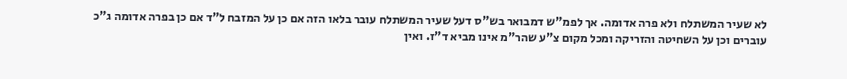לא שעיר המשתלח ולא פרה אדומה. אך לפמ"ש דמבואר בש"ס דעל שעיר המשתלח עובר בלאו הזה אם כן על המזבח ל"ד אם כן בפרה אדומה ג"כ עוברים וכן על השחיטה והזריקה ומכל מקום צ"ע שהר"מ אינו מביא ד"ז. ואין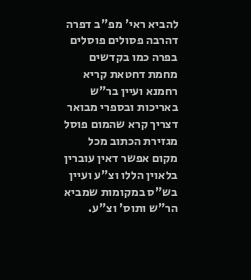להביא ראי' מפ"ב דפרה דהרבה פסולים פוסלים בפרה כמו בקדשים מחמת דחטאת קריא רחמנא ועיין בר"ש באריכות ובספרי מבואר דצריך קרא שהמום פוסל מגזירת הכתוב מכל מקום אפשר דאין עוברין בלאוין הללו וצ"ע ועיין בש"ס במקומות שמביא הר"ש ותוס' וצ"ע.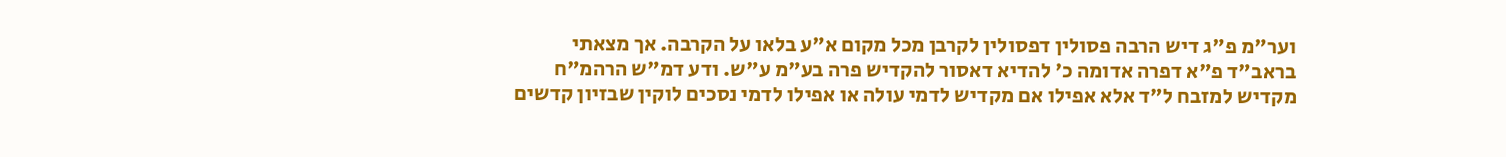וער"מ פ"ג דיש הרבה פסולין דפסולין לקרבן מכל מקום א"ע בלאו על הקרבה. אך מצאתי בראב"ד פ"א דפרה אדומה כ' להדיא דאסור להקדיש פרה בע"מ ע"ש. ודע דמ"ש הרהמ"ח מקדיש למזבח ל"ד אלא אפילו אם מקדיש לדמי עולה או אפילו לדמי נסכים לוקין שבזיון קדשים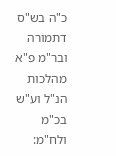כ"ה בש"ס דתמורה ובר"מ פ"א מהלכות הנ"ל וע"ש בכ"מ ולח"מ: